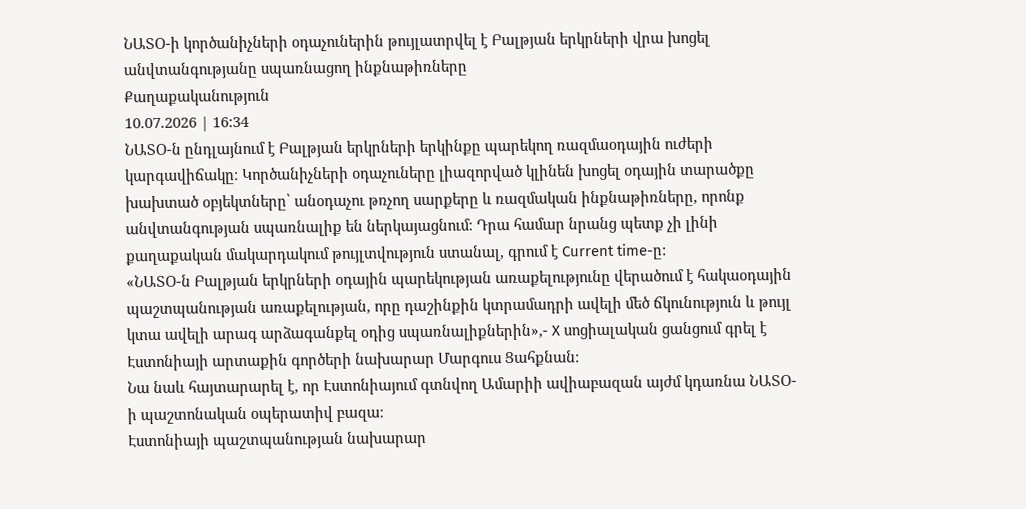ՆԱՏՕ-ի կործանիչների օդաչուներին թույլատրվել է Բալթյան երկրների վրա խոցել անվտանգությանը սպառնացող ինքնաթիռները
Քաղաքականություն
10.07.2026 | 16:34
ՆԱՏՕ-ն ընդլայնում է Բալթյան երկրների երկինքը պարեկող ռազմաօդային ուժերի կարգավիճակը։ Կործանիչների օդաչուները լիազորված կլինեն խոցել օդային տարածքը խախտած օբյեկտները՝ անօդաչու թռչող սարքերը և ռազմական ինքնաթիռները, որոնք անվտանգության սպառնալիք են ներկայացնում։ Դրա համար նրանց պետք չի լինի քաղաքական մակարդակում թույլտվություն ստանալ, գրում է Current time-ը:
«ՆԱՏՕ-ն Բալթյան երկրների օդային պարեկության առաքելությունը վերածում է հակաօդային պաշտպանության առաքելության, որը դաշինքին կտրամադրի ավելի մեծ ճկունություն և թույլ կտա ավելի արագ արձագանքել օդից սպառնալիքներին»,- X սոցիալական ցանցում գրել է Էստոնիայի արտաքին գործերի նախարար Մարգուս Ցահքնան։
Նա նաև հայտարարել է, որ Էստոնիայում գտնվող Ամարիի ավիաբազան այժմ կդառնա ՆԱՏՕ-ի պաշտոնական օպերատիվ բազա։
Էստոնիայի պաշտպանության նախարար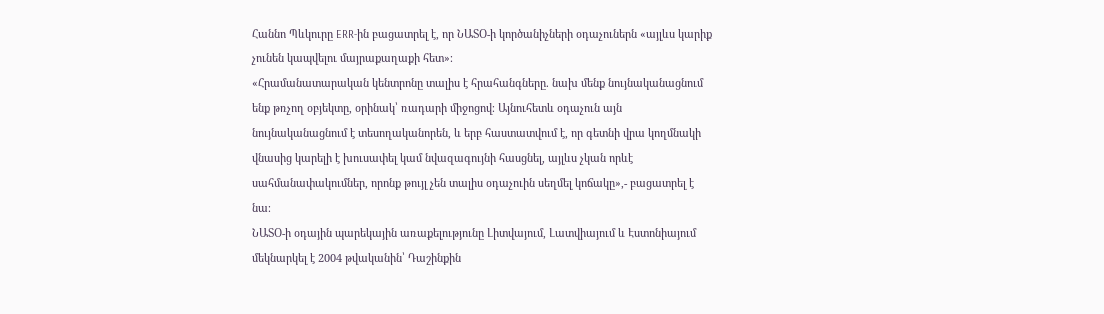Հաննո Պևկուրը ERR-ին բացատրել է, որ ՆԱՏՕ-ի կործանիչների օդաչուներն «այլևս կարիք չունեն կապվելու մայրաքաղաքի հետ»։
«Հրամանատարական կենտրոնը տալիս է հրահանգները. նախ մենք նույնականացնում ենք թռչող օբյեկտը, օրինակ՝ ռադարի միջոցով։ Այնուհետև օդաչուն այն նույնականացնում է տեսողականորեն, և երբ հաստատվում է, որ գետնի վրա կողմնակի վնասից կարելի է խուսափել կամ նվազագույնի հասցնել, այլևս չկան որևէ սահմանափակումներ, որոնք թույլ չեն տալիս օդաչուին սեղմել կոճակը»,- բացատրել է նա։
ՆԱՏՕ-ի օդային պարեկային առաքելությունը Լիտվայում, Լատվիայում և Էստոնիայում մեկնարկել է 2004 թվականին՝ Դաշինքին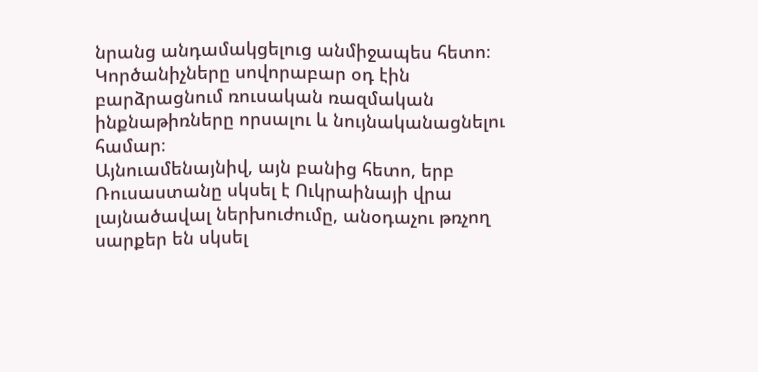նրանց անդամակցելուց անմիջապես հետո։ Կործանիչները սովորաբար օդ էին բարձրացնում ռուսական ռազմական ինքնաթիռները որսալու և նույնականացնելու համար։
Այնուամենայնիվ, այն բանից հետո, երբ Ռուսաստանը սկսել է Ուկրաինայի վրա լայնածավալ ներխուժումը, անօդաչու թռչող սարքեր են սկսել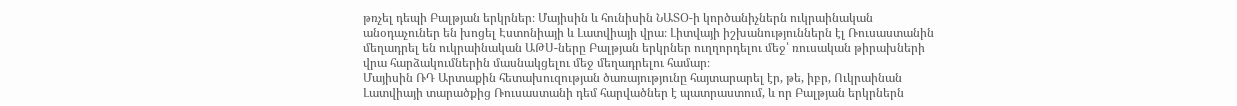թռչել դեպի Բալթյան երկրներ։ Մայիսին և հունիսին ՆԱՏՕ-ի կործանիչներն ուկրաինական անօդաչուներ են խոցել Էստոնիայի և Լատվիայի վրա։ Լիտվայի իշխանություններն էլ Ռուսաստանին մեղադրել են ուկրաինական ԱԹՍ-ները Բալթյան երկրներ ուղղորդելու մեջ՝ ռուսական թիրախների վրա հարձակումներին մասնակցելու մեջ մեղադրելու համար։
Մայիսին ՌԴ Արտաքին հետախուզության ծառայությունը հայտարարել էր, թե, իբր, Ուկրաինան Լատվիայի տարածքից Ռուսաստանի դեմ հարվածներ է պատրաստում, և որ Բալթյան երկրներն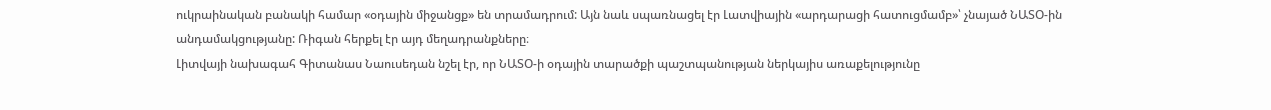ուկրաինական բանակի համար «օդային միջանցք» են տրամադրում: Այն նաև սպառնացել էր Լատվիային «արդարացի հատուցմամբ»՝ չնայած ՆԱՏՕ-ին անդամակցությանը: Ռիգան հերքել էր այդ մեղադրանքները։
Լիտվայի նախագահ Գիտանաս Նաուսեդան նշել էր, որ ՆԱՏՕ-ի օդային տարածքի պաշտպանության ներկայիս առաքելությունը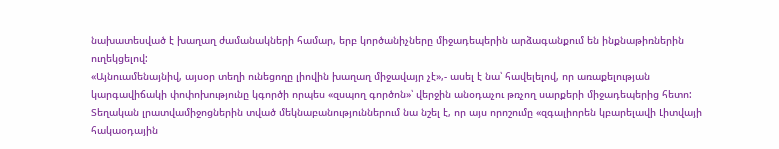նախատեսված է խաղաղ ժամանակների համար, երբ կործանիչները միջադեպերին արձագանքում են ինքնաթիռներին ուղեկցելով:
«Այնուամենայնիվ, այսօր տեղի ունեցողը լիովին խաղաղ միջավայր չէ»,- ասել է նա՝ հավելելով, որ առաքելության կարգավիճակի փոփոխությունը կգործի որպես «զսպող գործոն»՝ վերջին անօդաչու թռչող սարքերի միջադեպերից հետո:
Տեղական լրատվամիջոցներին տված մեկնաբանություններում նա նշել է, որ այս որոշումը «զգալիորեն կբարելավի Լիտվայի հակաօդային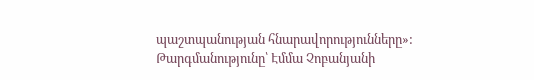պաշտպանության հնարավորությունները»:
Թարգմանությունը՝ Էմմա Չոբանյանի